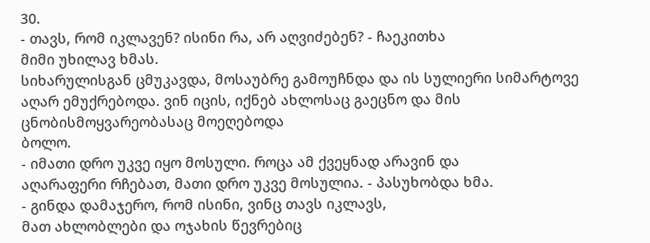30.
- თავს, რომ იკლავენ? ისინი რა, არ აღვიძებენ? - ჩაეკითხა
მიმი უხილავ ხმას.
სიხარულისგან ცმუკავდა, მოსაუბრე გამოუჩნდა და ის სულიერი სიმარტოვე
აღარ ემუქრებოდა. ვინ იცის, იქნებ ახლოსაც გაეცნო და მის ცნობისმოყვარეობასაც მოეღებოდა
ბოლო.
- იმათი დრო უკვე იყო მოსული. როცა ამ ქვეყნად არავინ და
აღარაფერი რჩებათ, მათი დრო უკვე მოსულია. - პასუხობდა ხმა.
- გინდა დამაჯერო, რომ ისინი, ვინც თავს იკლავს,
მათ ახლობლები და ოჯახის წევრებიც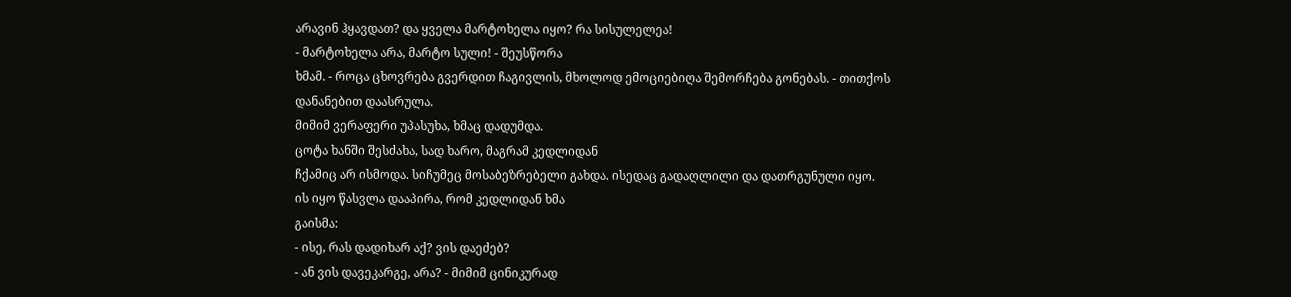არავინ ჰყავდათ? და ყველა მარტოხელა იყო? რა სისულელეა!
- მარტოხელა არა, მარტო სული! - შეუსწორა
ხმამ. - როცა ცხოვრება გვერდით ჩაგივლის, მხოლოდ ემოციებიღა შემორჩება გონებას. - თითქოს
დანანებით დაასრულა.
მიმიმ ვერაფერი უპასუხა, ხმაც დადუმდა.
ცოტა ხანში შესძახა, სად ხარო, მაგრამ კედლიდან
ჩქამიც არ ისმოდა. სიჩუმეც მოსაბეზრებელი გახდა. ისედაც გადაღლილი და დათრგუნული იყო.
ის იყო წასვლა დააპირა, რომ კედლიდან ხმა
გაისმა:
- ისე, რას დადიხარ აქ? ვის დაეძებ?
- ან ვის დავეკარგე, არა? - მიმიმ ცინიკურად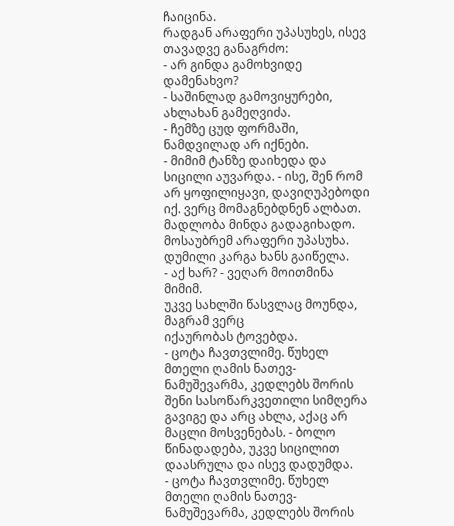ჩაიცინა.
რადგან არაფერი უპასუხეს, ისევ თავადვე განაგრძო:
- არ გინდა გამოხვიდე დამენახვო?
- საშინლად გამოვიყურები, ახლახან გამეღვიძა.
- ჩემზე ცუდ ფორმაში, ნამდვილად არ იქნები.
- მიმიმ ტანზე დაიხედა და სიცილი აუვარდა. - ისე, შენ რომ არ ყოფილიყავი, დავიღუპებოდი
იქ. ვერც მომაგნებდნენ ალბათ. მადლობა მინდა გადაგიხადო.
მოსაუბრემ არაფერი უპასუხა.
დუმილი კარგა ხანს გაიწელა.
- აქ ხარ? - ვეღარ მოითმინა მიმიმ.
უკვე სახლში წასვლაც მოუნდა, მაგრამ ვერც
იქაურობას ტოვებდა.
- ცოტა ჩავთვლიმე. წუხელ მთელი ღამის ნათევ-ნამუშევარმა, კედლებს შორის შენი სასოწარკვეთილი სიმღერა გავიგე და არც ახლა, აქაც არ მაცლი მოსვენებას. - ბოლო წინადადება, უკვე სიცილით დაასრულა და ისევ დადუმდა.
- ცოტა ჩავთვლიმე. წუხელ მთელი ღამის ნათევ-ნამუშევარმა, კედლებს შორის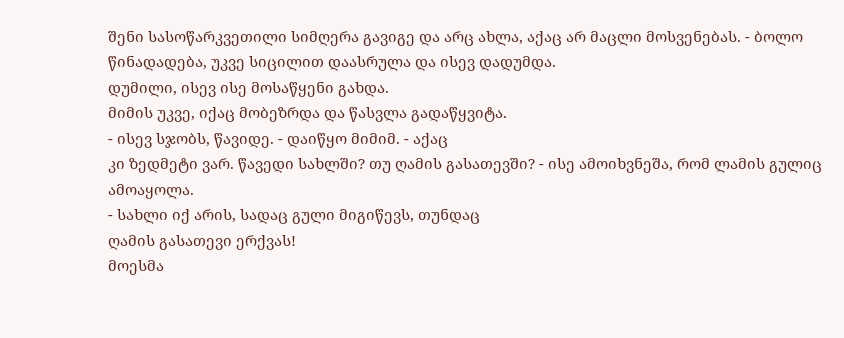შენი სასოწარკვეთილი სიმღერა გავიგე და არც ახლა, აქაც არ მაცლი მოსვენებას. - ბოლო წინადადება, უკვე სიცილით დაასრულა და ისევ დადუმდა.
დუმილი, ისევ ისე მოსაწყენი გახდა.
მიმის უკვე, იქაც მობეზრდა და წასვლა გადაწყვიტა.
- ისევ სჯობს, წავიდე. - დაიწყო მიმიმ. - აქაც
კი ზედმეტი ვარ. წავედი სახლში? თუ ღამის გასათევში? - ისე ამოიხვნეშა, რომ ლამის გულიც
ამოაყოლა.
- სახლი იქ არის, სადაც გული მიგიწევს, თუნდაც
ღამის გასათევი ერქვას!
მოესმა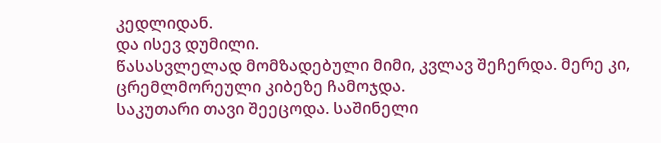კედლიდან.
და ისევ დუმილი.
წასასვლელად მომზადებული მიმი, კვლავ შეჩერდა. მერე კი, ცრემლმორეული კიბეზე ჩამოჯდა.
საკუთარი თავი შეეცოდა. საშინელი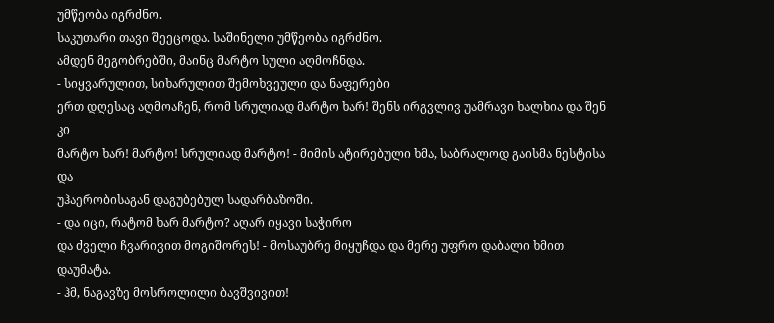უმწეობა იგრძნო.
საკუთარი თავი შეეცოდა. საშინელი უმწეობა იგრძნო.
ამდენ მეგობრებში, მაინც მარტო სული აღმოჩნდა.
- სიყვარულით, სიხარულით შემოხვეული და ნაფერები
ერთ დღესაც აღმოაჩენ, რომ სრულიად მარტო ხარ! შენს ირგვლივ უამრავი ხალხია და შენ კი
მარტო ხარ! მარტო! სრულიად მარტო! - მიმის ატირებული ხმა, საბრალოდ გაისმა ნესტისა და
უჰაერობისაგან დაგუბებულ სადარბაზოში.
- და იცი, რატომ ხარ მარტო? აღარ იყავი საჭირო
და ძველი ჩვარივით მოგიშორეს! - მოსაუბრე მიყუჩდა და მერე უფრო დაბალი ხმით დაუმატა.
- ჰმ, ნაგავზე მოსროლილი ბავშვივით!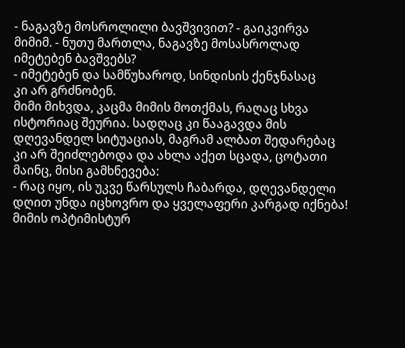- ნაგავზე მოსროლილი ბავშვივით? - გაიკვირვა
მიმიმ. - ნუთუ მართლა, ნაგავზე მოსასროლად იმეტებენ ბავშვებს?
- იმეტებენ და სამწუხაროდ, სინდისის ქენჯნასაც
კი არ გრძნობენ.
მიმი მიხვდა, კაცმა მიმის მოთქმას, რაღაც სხვა
ისტორიაც შეურია. სადღაც კი წააგავდა მის დღევანდელ სიტუაციას, მაგრამ ალბათ შედარებაც
კი არ შეიძლებოდა და ახლა აქეთ სცადა, ცოტათი მაინც, მისი გამხნევება:
- რაც იყო, ის უკვე წარსულს ჩაბარდა, დღევანდელი
დღით უნდა იცხოვრო და ყველაფერი კარგად იქნება!
მიმის ოპტიმისტურ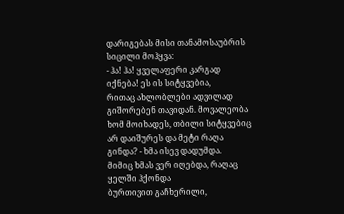დარიგებას მისი თანამოსაუბრის
სიცილი მოჰყვა:
- ჰა! ჰა! ყველაფერი კარგად იქნება! ეს ის სიტყვებია,
რითაც ახლობლები ადვილად გიშორებენ თავიდან. მოვალეობა ხომ მოიხადეს, თბილი სიტყვებიც
არ დაიშურეს და მეტი რაღა გინდა? - ხმა ისევ დადუმდა.
მიმიც ხმას ვერ იღებდა, რაღაც ყელში ჰქონდა
ბურთივით გაჩხერილი,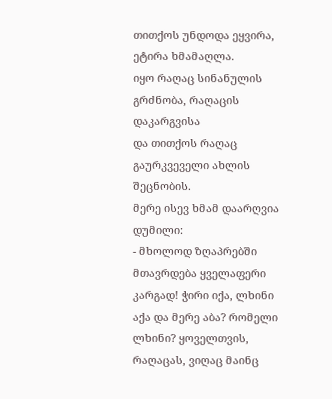თითქოს უნდოდა ეყვირა, ეტირა ხმამაღლა.
იყო რაღაც სინანულის გრძნობა, რაღაცის დაკარგვისა
და თითქოს რაღაც გაურკვეველი ახლის შეცნობის.
მერე ისევ ხმამ დაარღვია დუმილი:
- მხოლოდ ზღაპრებში მთავრდება ყველაფერი კარგად! ჭირი იქა, ლხინი აქა და მერე აბა? რომელი ლხინი? ყოველთვის, რაღაცას, ვიღაც მაინც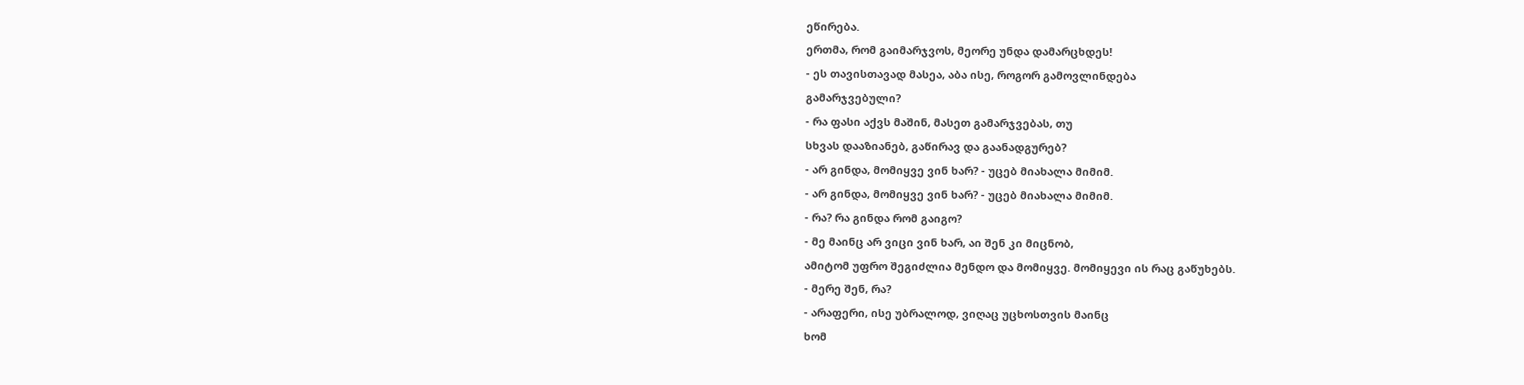ეწირება.
ერთმა, რომ გაიმარჯვოს, მეორე უნდა დამარცხდეს!
- ეს თავისთავად მასეა, აბა ისე, როგორ გამოვლინდება
გამარჯვებული?
- რა ფასი აქვს მაშინ, მასეთ გამარჯვებას, თუ
სხვას დააზიანებ, გაწირავ და გაანადგურებ?
- არ გინდა, მომიყვე ვინ ხარ? - უცებ მიახალა მიმიმ.
- არ გინდა, მომიყვე ვინ ხარ? - უცებ მიახალა მიმიმ.
- რა? რა გინდა რომ გაიგო?
- მე მაინც არ ვიცი ვინ ხარ, აი შენ კი მიცნობ,
ამიტომ უფრო შეგიძლია მენდო და მომიყვე. მომიყევი ის რაც გაწუხებს.
- მერე შენ, რა?
- არაფერი, ისე უბრალოდ, ვიღაც უცხოსთვის მაინც
ხომ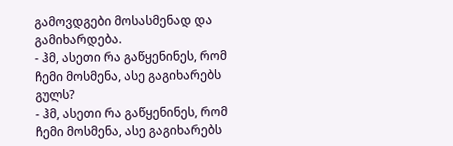გამოვდგები მოსასმენად და გამიხარდება.
- ჰმ, ასეთი რა გაწყენინეს, რომ ჩემი მოსმენა, ასე გაგიხარებს გულს?
- ჰმ, ასეთი რა გაწყენინეს, რომ ჩემი მოსმენა, ასე გაგიხარებს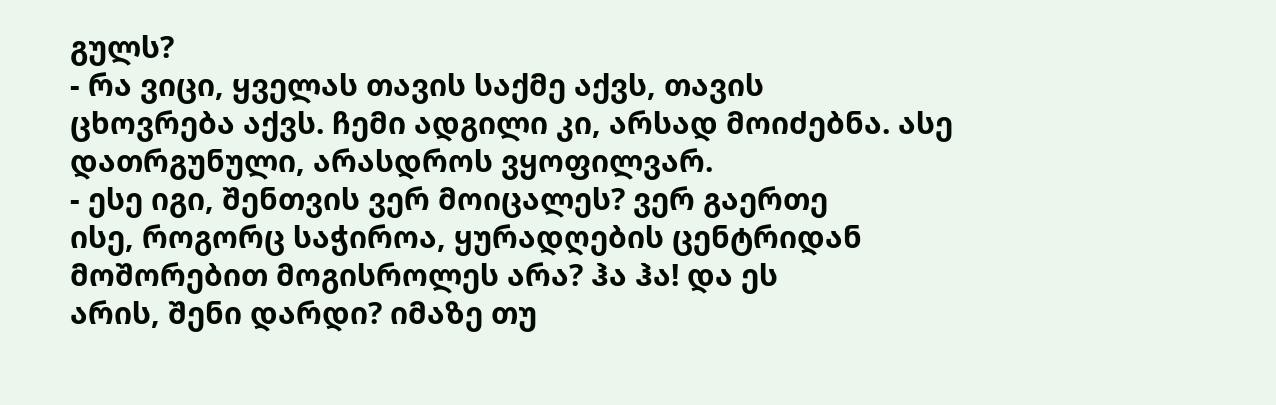გულს?
- რა ვიცი, ყველას თავის საქმე აქვს, თავის
ცხოვრება აქვს. ჩემი ადგილი კი, არსად მოიძებნა. ასე დათრგუნული, არასდროს ვყოფილვარ.
- ესე იგი, შენთვის ვერ მოიცალეს? ვერ გაერთე
ისე, როგორც საჭიროა, ყურადღების ცენტრიდან მოშორებით მოგისროლეს არა? ჰა ჰა! და ეს
არის, შენი დარდი? იმაზე თუ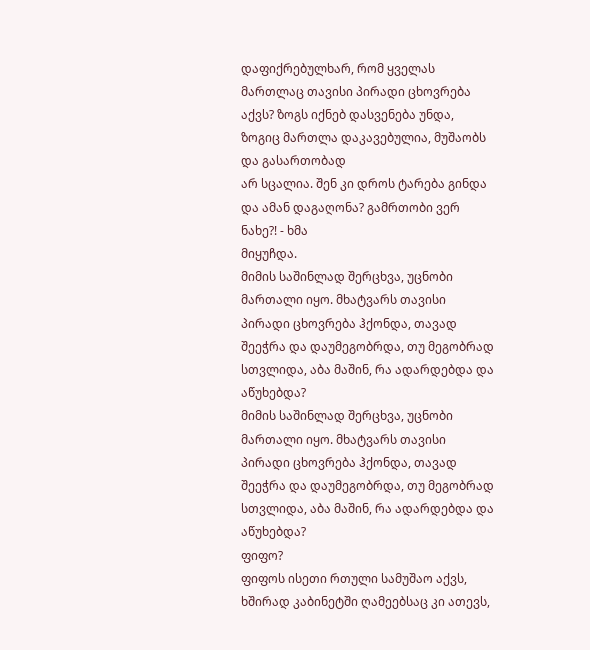დაფიქრებულხარ, რომ ყველას მართლაც თავისი პირადი ცხოვრება
აქვს? ზოგს იქნებ დასვენება უნდა, ზოგიც მართლა დაკავებულია, მუშაობს და გასართობად
არ სცალია. შენ კი დროს ტარება გინდა და ამან დაგაღონა? გამრთობი ვერ ნახე?! - ხმა
მიყუჩდა.
მიმის საშინლად შერცხვა, უცნობი მართალი იყო. მხატვარს თავისი პირადი ცხოვრება ჰქონდა, თავად შეეჭრა და დაუმეგობრდა, თუ მეგობრად სთვლიდა, აბა მაშინ, რა ადარდებდა და აწუხებდა?
მიმის საშინლად შერცხვა, უცნობი მართალი იყო. მხატვარს თავისი პირადი ცხოვრება ჰქონდა, თავად შეეჭრა და დაუმეგობრდა, თუ მეგობრად სთვლიდა, აბა მაშინ, რა ადარდებდა და აწუხებდა?
ფიფო?
ფიფოს ისეთი რთული სამუშაო აქვს, ხშირად კაბინეტში ღამეებსაც კი ათევს,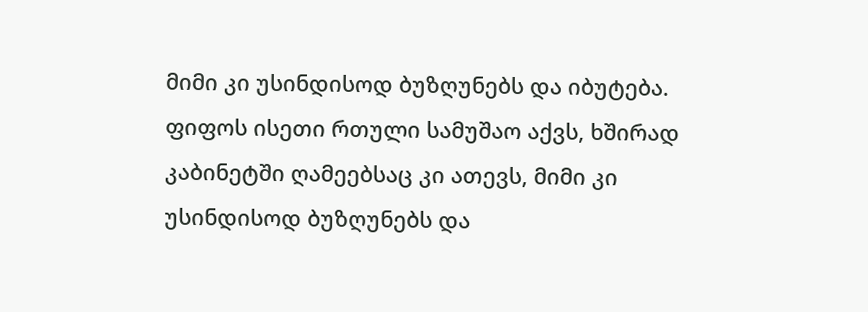მიმი კი უსინდისოდ ბუზღუნებს და იბუტება.
ფიფოს ისეთი რთული სამუშაო აქვს, ხშირად კაბინეტში ღამეებსაც კი ათევს, მიმი კი უსინდისოდ ბუზღუნებს და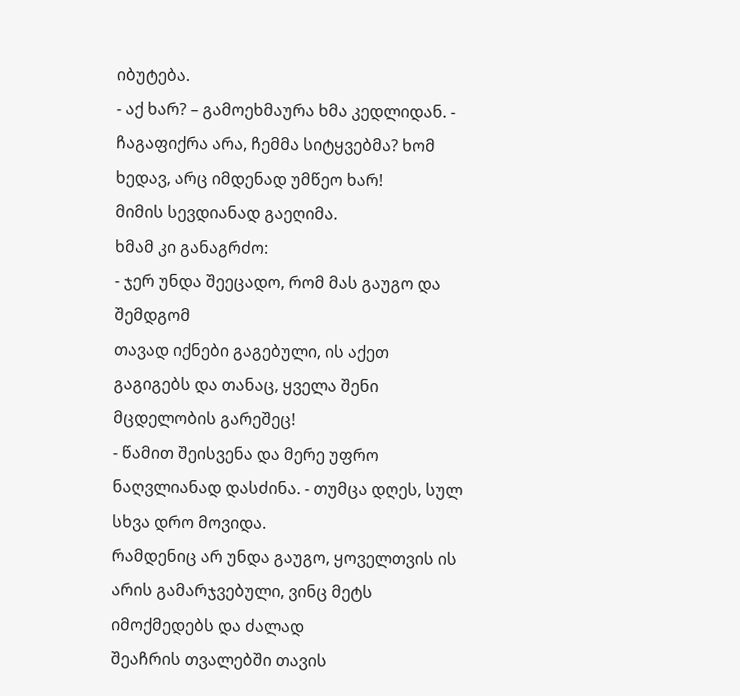იბუტება.
- აქ ხარ? – გამოეხმაურა ხმა კედლიდან. -
ჩაგაფიქრა არა, ჩემმა სიტყვებმა? ხომ ხედავ, არც იმდენად უმწეო ხარ!
მიმის სევდიანად გაეღიმა.
ხმამ კი განაგრძო:
- ჯერ უნდა შეეცადო, რომ მას გაუგო და შემდგომ
თავად იქნები გაგებული, ის აქეთ გაგიგებს და თანაც, ყველა შენი მცდელობის გარეშეც!
- წამით შეისვენა და მერე უფრო ნაღვლიანად დასძინა. - თუმცა დღეს, სულ სხვა დრო მოვიდა.
რამდენიც არ უნდა გაუგო, ყოველთვის ის არის გამარჯვებული, ვინც მეტს იმოქმედებს და ძალად
შეაჩრის თვალებში თავის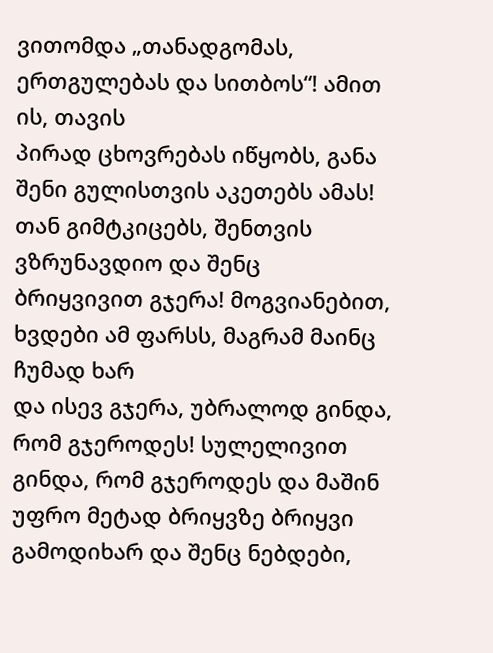ვითომდა „თანადგომას, ერთგულებას და სითბოს“! ამით ის, თავის
პირად ცხოვრებას იწყობს, განა შენი გულისთვის აკეთებს ამას! თან გიმტკიცებს, შენთვის
ვზრუნავდიო და შენც ბრიყვივით გჯერა! მოგვიანებით, ხვდები ამ ფარსს, მაგრამ მაინც ჩუმად ხარ
და ისევ გჯერა, უბრალოდ გინდა, რომ გჯეროდეს! სულელივით გინდა, რომ გჯეროდეს და მაშინ
უფრო მეტად ბრიყვზე ბრიყვი გამოდიხარ და შენც ნებდები,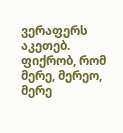ვერაფერს აკეთებ. ფიქრობ, რომ
მერე, მერეო, მერე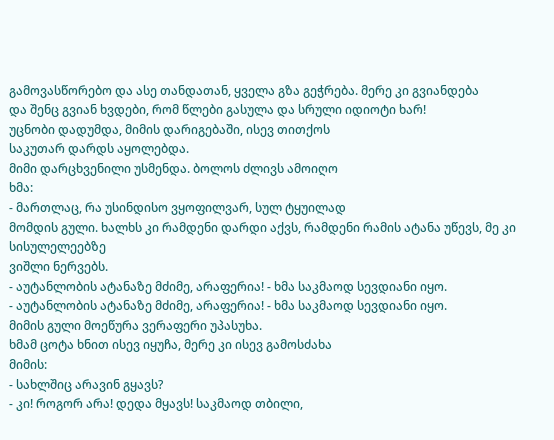გამოვასწორებო და ასე თანდათან, ყველა გზა გეჭრება. მერე კი გვიანდება
და შენც გვიან ხვდები, რომ წლები გასულა და სრული იდიოტი ხარ!
უცნობი დადუმდა, მიმის დარიგებაში, ისევ თითქოს
საკუთარ დარდს აყოლებდა.
მიმი დარცხვენილი უსმენდა. ბოლოს ძლივს ამოიღო
ხმა:
- მართლაც, რა უსინდისო ვყოფილვარ, სულ ტყუილად
მომდის გული. ხალხს კი რამდენი დარდი აქვს, რამდენი რამის ატანა უწევს, მე კი სისულელეებზე
ვიშლი ნერვებს.
- აუტანლობის ატანაზე მძიმე, არაფერია! - ხმა საკმაოდ სევდიანი იყო.
- აუტანლობის ატანაზე მძიმე, არაფერია! - ხმა საკმაოდ სევდიანი იყო.
მიმის გული მოეწურა ვერაფერი უპასუხა.
ხმამ ცოტა ხნით ისევ იყუჩა, მერე კი ისევ გამოსძახა
მიმის:
- სახლშიც არავინ გყავს?
- კი! როგორ არა! დედა მყავს! საკმაოდ თბილი,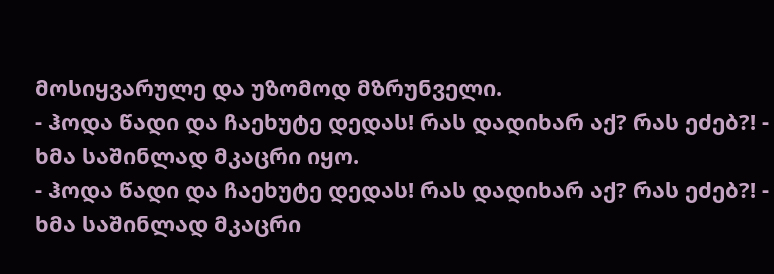მოსიყვარულე და უზომოდ მზრუნველი.
- ჰოდა წადი და ჩაეხუტე დედას! რას დადიხარ აქ? რას ეძებ?! - ხმა საშინლად მკაცრი იყო.
- ჰოდა წადი და ჩაეხუტე დედას! რას დადიხარ აქ? რას ეძებ?! - ხმა საშინლად მკაცრი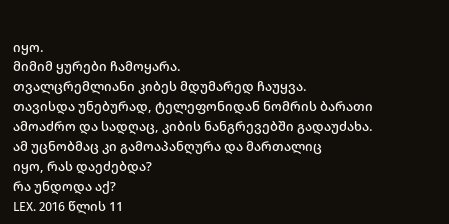იყო.
მიმიმ ყურები ჩამოყარა.
თვალცრემლიანი კიბეს მდუმარედ ჩაუყვა.
თავისდა უნებურად, ტელეფონიდან ნომრის ბარათი
ამოაძრო და სადღაც, კიბის ნანგრევებში გადაუძახა.
ამ უცნობმაც კი გამოაპანღურა და მართალიც
იყო, რას დაეძებდა?
რა უნდოდა აქ?
LEX. 2016 წლის 11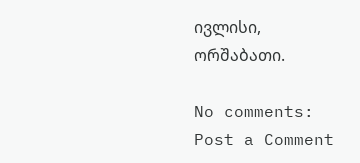ივლისი, ორშაბათი.

No comments:
Post a Comment